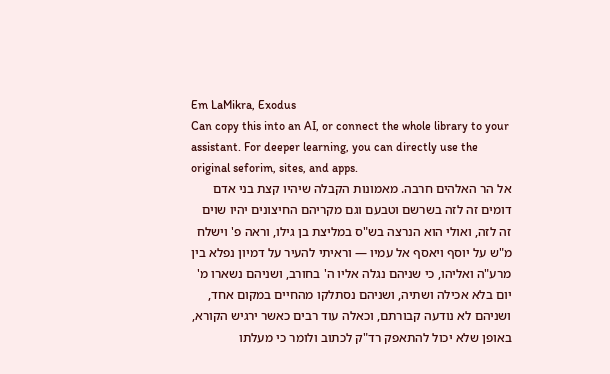Em LaMikra, Exodus
Can copy this into an AI, or connect the whole library to your assistant. For deeper learning, you can directly use the original seforim, sites, and apps.
אל הר האלהים חרבה. מאמונות הקבלה שיהיו קצת בני אדם דומים זה לזה בשרשם וטבעם וגם מקריהם החיצונים יהיו שוים זה לזה, ואולי הוא הנרצה בש"ס במליצת בן גילו, וראה פ' וישלח מ"ש על יוסף ויאסף אל עמיו — וראיתי להעיר על דמיון נפלא בין מרע"ה ואליהו, כי שניהם נגלה אליו ה' בחורב, ושניהם נשארו מ' יום בלא אכילה ושתיה, ושניהם נסתלקו מהחיים במקום אחד, ושניהם לא נודעה קבורתם, וכאלה עוד רבים כאשר ירגיש הקורא, באופן שלא יכול להתאפק רד"ק לכתוב ולומר כי מעלתו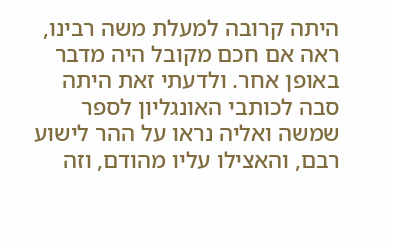היתה קרובה למעלת משה רבינו, ראה אם חכם מקובל היה מדבר באופן אחר. ולדעתי זאת היתה סבה לכותבי האונגליון לספר שמשה ואליה נראו על ההר לישוע רבם, והאצילו עליו מהודם, וזה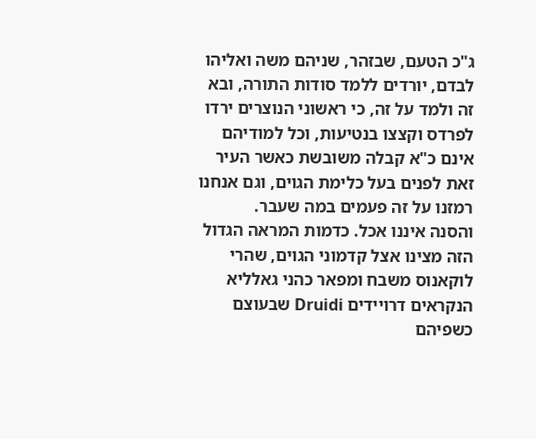ג"כ הטעם, שבזהר, שניהם משה ואליהו לבדם, יורדים ללמד סודות התורה, ובא זה ולמד על זה, כי ראשוני הנוצרים ירדו לפרדס וקצצו בנטיעות, וכל למודיהם אינם כ"א קבלה משובשת כאשר העיר זאת לפנים בעל כלימת הגוים, וגם אנחנו רמזנו על זה פעמים במה שעבר.
והסנה איננו אכל. כדמות המראה הגדול הזה מצינו אצל קדמוני הגוים, שהרי לוקאנוס משבח ומפאר כהני גאלליא הנקראים דרויידים Druidi שבעוצם כשפיהם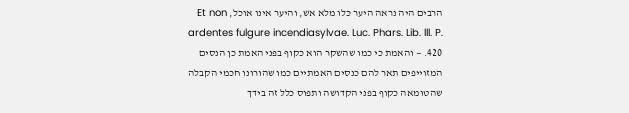הרבים היה נראה היער כלו מלא אש, והיער אינו אוכל, Et non ardentes fulgure incendiasylvae. Luc. Phars. Lib. lll. P. 420. — והאמת כי כמו שהשקר הוא כקוף בפני האמת כן הנסים המזוייפים תאר להם כנסים האמתיים כמו שהורונו חכמי הקבלה שהטומאה כקוף בפני הקדושה ותפוס כלל זה בידך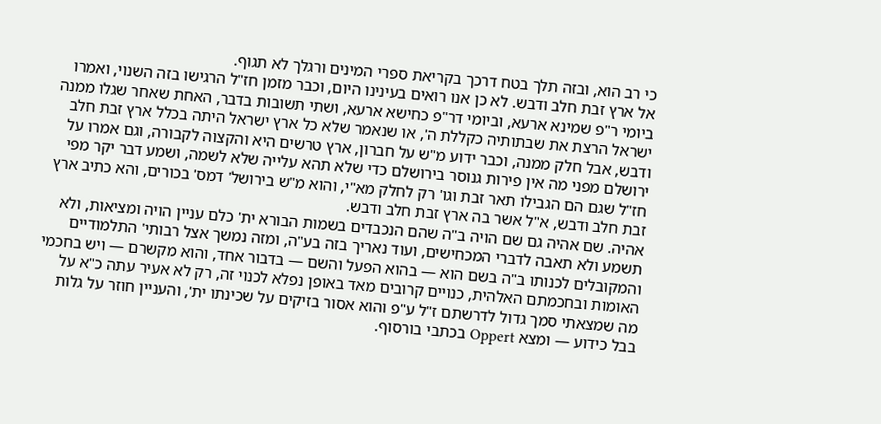כי רב הוא, ובזה תלך בטח דרכך בקריאת ספרי המינים ורגלך לא תגוף.
אל ארץ זבת חלב ודבש. לא כן אנו רואים בעינינו היום, וכבר מזמן חז"ל הרגישו בזה השנוי, ואמרו ביומי ר"פ שמינא ארעא, וביומי דר"פ כחישא ארעא, ושתי תשובות בדבר, האחת שאחר שגלו ממנה ישראל הרצת את שבתותיה כקללת ה', או שנאמר שלא כל ארץ ישראל היתה בכלל ארץ זבת חלב ודבש, אבל חלק ממנה, וכבר ידוע מ"ש על חברון, ארץ טרשים היא והקצוה לקבורה, וגם אמרו על ירושלם מפני מה אין פירות גנוסר בירושלם כדי שלא תהא עלייה שלא לשמה, ושמע דבר יקר מפי חז"ל שגם הם הגבילו תאר זבת וגו' רק לחלק מא"י, והוא מ"ש בירושל' דמס' בכורים, והא כתיב ארץ זבת חלב ודבש, א"ל אשר בה ארץ זבת חלב ודבש.
אהיה. שם אהיה גם שם הויה ב"ה שהם הנכבדים בשמות הבורא ית' כלם עניין הויה ומציאות, ולא תשמע ולא תאבה לדברי המכחישים, ועוד נאריך בזה בע"ה, ומזה נמשך אצל רבותי' התלמודיים והמקובלים לכנותו ב"ה בשם הוא — בהוא הפעל והשם — בדבור אחד, והוא מקשרם — ויש בחכמי האומות ובחכמתם האלהית, כנויים קרובים מאד באופן נפלא לכנוי זה, רק לא אעיר עתה כ"א על מה שמצאתי סמך גדול לדרשתם ז"ל ע"פ והוא אסור בזיקים על שכינתו ית', והעניין חוזר על גלות בבל כידוע — ומצא Oppert בכתבי בורסוף.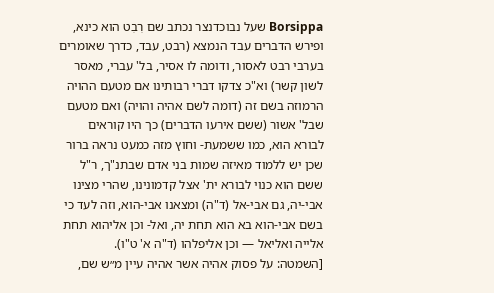Borsippa שעל נבוכדנצר נכתב שם רִבִט הוא כינא, ופירש הדברים עבד הנמצא (רבט, עבד, כדרך שאומרים בערבי רבט לאסור, ודומה לו אסיר, בל' עברי, מאסר לשון קשר) וא"כ צדקו דברי רבותינו אם מטעם ההויה הרמוזה בשם זה (דומה לשם אהיה והויה) ואם מטעם שבל' אשור (ששם אירעו הדברים) כך היו קוראים לבורא הוא, כמו ששמעת- וחוץ מזה כמעט נראה ברור שכן יש ללמוד מאיזה שמות בני אדם שבתנ"ך, ר"ל ששם הוא כנוי לבורא ית' אצל קדמונינו, שהרי מצינו אבי-יה, גם אבי-אל (ד"ה) ומצאנו אבי-הוא, וזה לעד כי בשם אבי-הוא בא הוא תחת יה, ואל- וכן אליהוא תחת אלייה ואליאל — וכן אליפלהו (ד"ה א' ט"ו).
[השמטה: על פסוק אהיה אשר אהיה עיין מ״ש שם,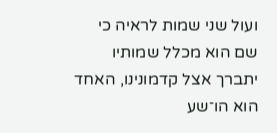ועול שני שמות לראיה כי שם הוא מכלל שמותיו יתברך אצל קדמונינו, האחד הוא הו־שע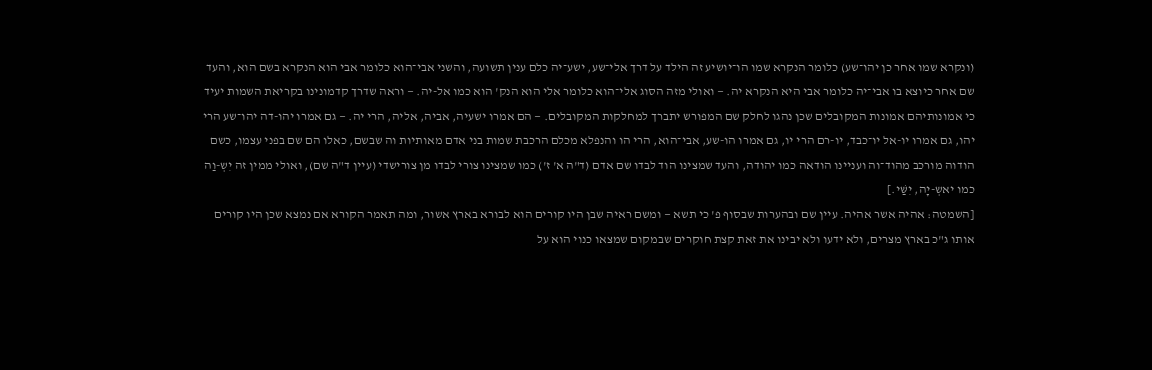(ונקרא שמו אחר כן יהו־שע) כלומר הנקרא שמו הו־יושיע זה הילד על דרך אלי־שע, ישע־יה כלם ענין תשועה, והשני אבי־הוא כלומר אבי הוא הנקרא בשם הוא, והעד שם אחר כיוצא בו אבי־יה כלומר אבי היא הנקרא יה. — ואולי מזה הסוג אלי־הוא כלומר אלי הוא הנק' הוא כמו אל-יה. — וראה שדרך קדמונינו בקריאת השמות יעיד כי אמונותיהם אמונות המקובלים שכן נהגו לחלק שם המפורש יתברך למחלקות המקובלים. — הם אמרו ישעיה, אביה, אליה, הרי יה. — גם אמרו יהו-דה יהו־שע הרי יהו, גם אמרו יו-אל יו־כבד, יו-רם הרי יו, גם אמרו הו-שע, אבי־הוא, הרי הו והנפלא מכלם הרכבת שמות בני אדם מאותיות וה שבשם, כאלו הם שם בפני עצמו, כשם הודוה מורכב מהוד־וה ועניינו הודאה כמו יהודה, והעד שמצינו הוד לבדו שם אדם (ד"ה א' ז') כמו שמצינו צורי לבדו מן צורישדי (עיין ד"ה שם), ואולי ממין זה יִשְ-וַה כמו יאשְ-יָה, יִשַּׁי.]
[השמטה: אהיה אשר אהיה. עיין שם ובהערות שבסוף פ' כי תשא — ומשם ראיה שבן היו קורים הוא לבורא בארץ אשור, ומה תאמר הקורא אם נמצא שכן היו קורים אותו ג"כ בארץ מצרים, ולא ידעו ולא יבינו את זאת קצת חוקרים שבמקום שמצאו כנוי הוא על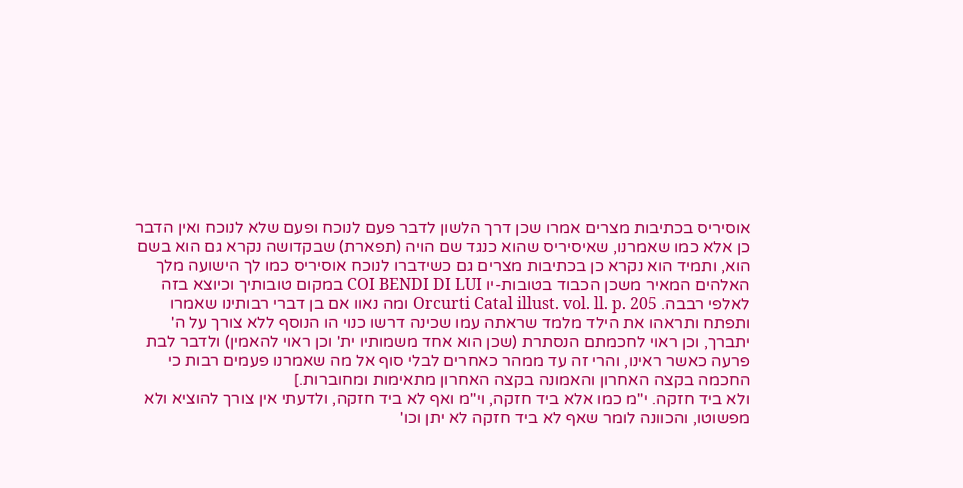אוסיריס בכתיבות מצרים אמרו שכן דרך הלשון לדבר פעם לנוכח ופעם שלא לנוכח ואין הדבר כן אלא כמו שאמרנו, שאיסיריס שהוא כנגד שם הויה (תפארת) שבקדושה נקרא גם הוא בשם הוא, ותמיד הוא נקרא כן בכתיבות מצרים גם כשידברו לנוכח אוסיריס כמו לך הישועה מלך האלהים המאיר משכן הכבוד בטובות-יו COI BENDI DI LUI במקום טובותיך וכיוצא בזה לאלפי רבבה. Orcurti Catal illust. vol. ll. p. 205 ומה נאוו אם בן דברי רבותינו שאמרו ותפתח ותראהו את הילד מלמד שראתה עמו שכינה דרשו כנוי הו הנוסף ללא צורך על ה' יתברך, וכן ראוי לחכמתם הנסתרת (שכן הוא אחד משמותיו ית' וכן ראוי להאמין) ולדבר לבת פרעה כאשר ראינו, והרי זה עד ממהר כאחרים לבלי סוף אל מה שאמרנו פעמים רבות כי החכמה בקצה האחרון והאמונה בקצה האחרון מתאימות ומחוברות.]
ולא ביד חזקה. י"מ כמו אלא ביד חזקה, וי"מ ואף לא ביד חזקה, ולדעתי אין צורך להוציא ולא מפשוטו, והכוונה לומר שאף לא ביד חזקה לא יתן וכו'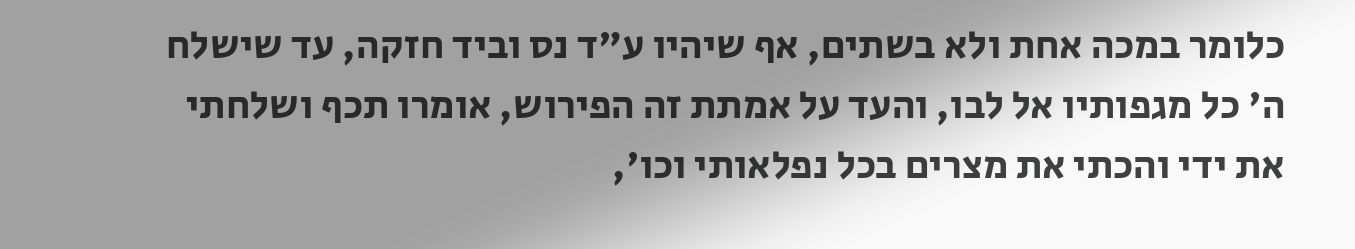כלומר במכה אחת ולא בשתים, אף שיהיו ע"ד נס וביד חזקה, עד שישלח ה' כל מגפותיו אל לבו, והעד על אמתת זה הפירוש, אומרו תכף ושלחתי את ידי והכתי את מצרים בכל נפלאותי וכו',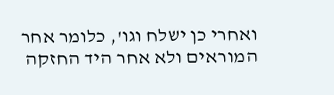ואחרי כן ישלח וגו', כלומר אחר המוראים ולא אחר היד החזקה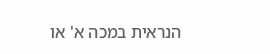הנראית במכה א' או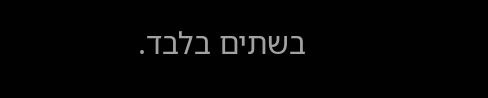בשתים בלבד.